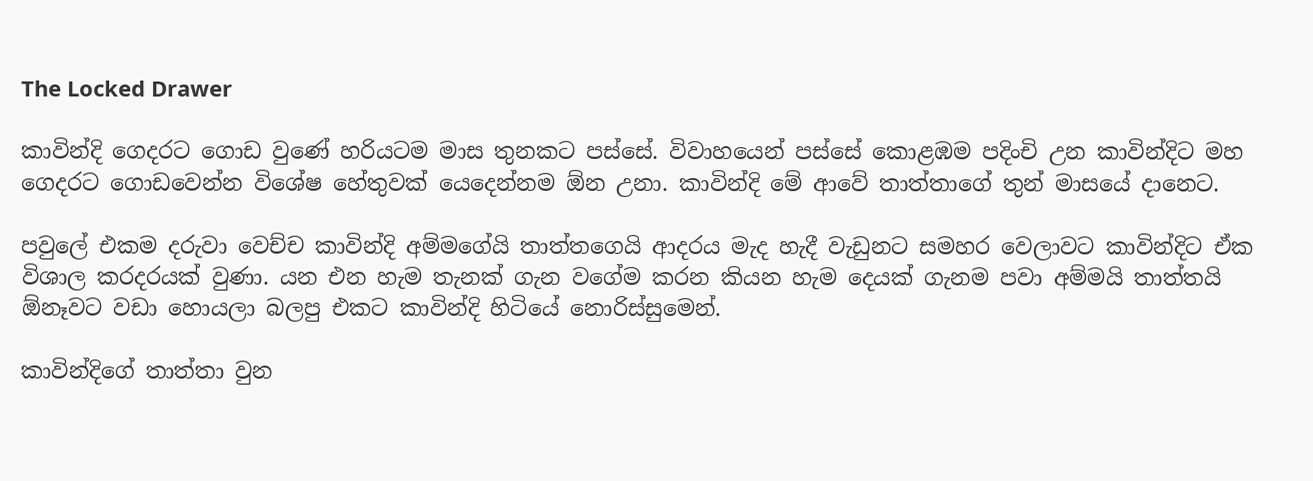The Locked Drawer

කාවින්දි ගෙදරට ගොඩ වුණේ හරියටම මාස තුනකට පස්සේ. විවාහයෙන් පස්සේ කොළඹම පදිංචි උන කාවින්දිට මහ ගෙදරට ගොඩවෙන්න විශේෂ හේතුවක් යෙදෙන්නම ඕන උනා. කාවින්දි මේ ආවේ තාත්තාගේ තුන් මාසයේ දානෙට.

පවුලේ එකම දරුවා වෙච්ච කාවින්දි අම්මගේයි තාත්තගෙයි ආදරය මැද හැදී වැඩුනට සමහර වෙලාවට කාවින්දිට ඒක විශාල කරදරයක් වුණා. යන එන හැම තැනක් ගැන වගේම කරන කියන හැම දෙයක් ගැනම පවා අම්මයි තාත්තයි ඕනෑවට වඩා හොයලා බලපු එකට කාවින්දි හිටියේ නොරිස්සුමෙන්.

කාවින්දිගේ තාත්තා වුන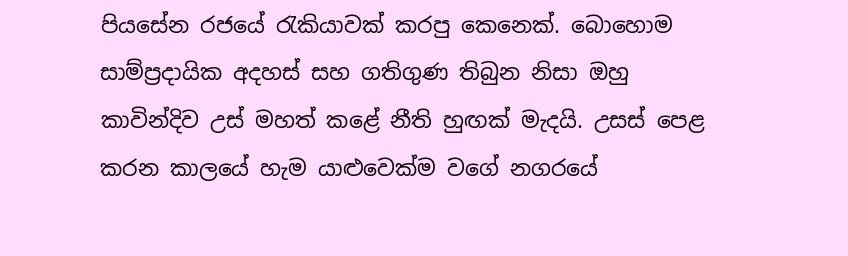පියසේන රජයේ රැකියාවක් කරපු කෙනෙක්. බොහොම සාම්ප්‍රදායික අදහස් සහ ගතිගුණ තිබුන නිසා ඔහු කාවින්දිව උස් මහත් කළේ නීති හුඟක් මැදයි. උසස් පෙළ කරන කාලයේ හැම යාළුවෙක්ම වගේ නගරයේ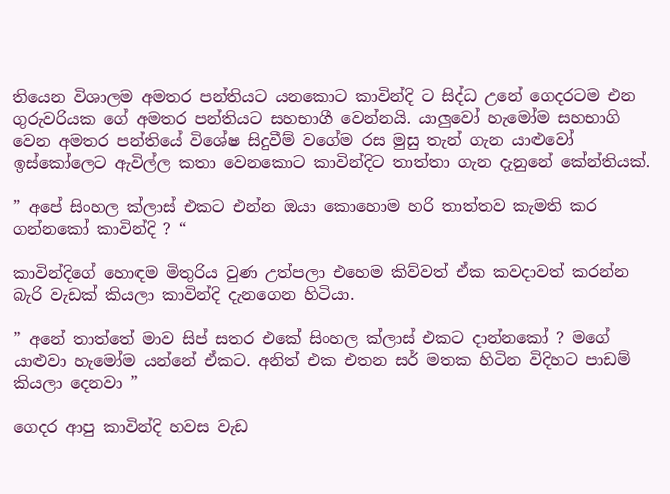තියෙන විශාලම අමතර පන්තියට යනකොට කාවින්දි ට සිද්ධ උනේ ගෙදරටම එන ගුරුවරියක ගේ අමතර පන්තියට සහභාගී වෙන්නයි. යාලුවෝ හැමෝම සහභාගි වෙන අමතර පන්තියේ විශේෂ සිදුවීම් වගේම රස මුසු තැන් ගැන යාළුවෝ ඉස්කෝලෙට ඇවිල්ල කතා වෙනකොට කාවින්දිට තාත්තා ගැන දැනුනේ කේන්තියක්.

” අපේ සිංහල ක්ලාස් එකට එන්න ඔයා කොහොම හරි තාත්තව කැමති කර ගන්නකෝ කාවින්දි ? “

කාවින්දිගේ හොඳම මිතුරිය වුණ උත්පලා එහෙම කිව්වත් ඒක කවදාවත් කරන්න බැරි වැඩක් කියලා කාවින්දි දැනගෙන හිටියා.

” අනේ තාත්තේ මාව සිප් සතර එකේ සිංහල ක්ලාස් එකට දාන්නකෝ ? මගේ යාළුවා හැමෝම යන්නේ ඒකට. අනිත් එක එතන සර් මතක හිටින විදිහට පාඩම් කියලා දෙනවා ”

ගෙදර ආපු කාවින්දි හවස වැඩ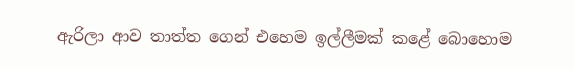ඇරිලා ආව තාත්ත ගෙන් එහෙම ඉල්ලීමක් කළේ බොහොම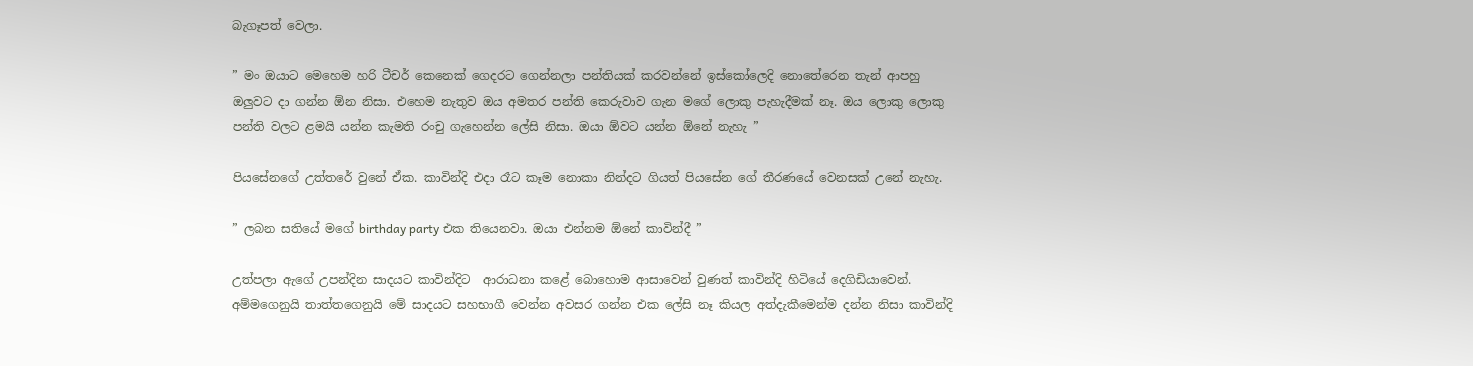බැගෑපත් වෙලා.

” මං ඔයාට මෙහෙම හරි ටීචර් කෙනෙක් ගෙදරට ගෙන්නලා පන්තියක් කරවන්නේ ඉස්කෝලෙදි නොතේරෙන තැන් ආපහු ඔලුවට දා ගන්න ඕන නිසා. එහෙම නැතුව ඔය අමතර පන්ති කෙරුවාව ගැන මගේ ලොකු පැහැදීමක් නෑ. ඔය ලොකු ලොකු පන්ති වලට ළමයි යන්න කැමති රංචු ගැහෙන්න ලේසි නිසා. ඔයා ඕවට යන්න ඕනේ නැහැ ”

පියසේනගේ උත්තරේ වුනේ ඒක. කාවින්දි එදා රෑට කෑම නොකා නින්දට ගියත් පියසේන ගේ තීරණයේ වෙනසක් උනේ නැහැ.

” ලබන සතියේ මගේ birthday party එක තියෙනවා. ඔයා එන්නම ඕනේ කාවින්දී ”

උත්පලා ඇගේ උපන්දින සාදයට කාවින්දිට  ආරාධනා කළේ බොහොම ආසාවෙන් වුණත් කාවින්දි හිටියේ දෙගිඩියාවෙන්. අම්මගෙනුයි තාත්තගෙනුයි මේ සාදයට සහභාගී වෙන්න අවසර ගන්න එක ලේසි නෑ කියල අත්දැකීමෙන්ම දන්න නිසා කාවින්දි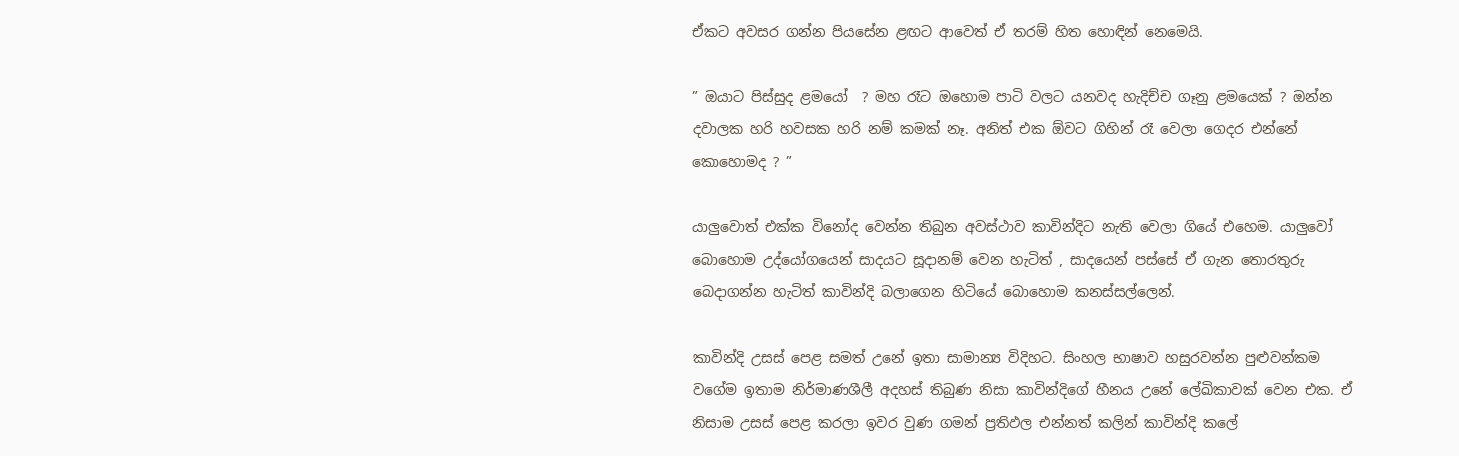ඒකට අවසර ගන්න පියසේන ළඟට ආවෙත් ඒ තරම් හිත හොඳින් නෙමෙයි.

” ඔයාට පිස්සුද ළමයෝ  ? මහ රෑට ඔහොම පාටි වලට යනවද හැදිච්ච ගෑනු ළමයෙක් ? ඔන්න දවාලක හරි හවසක හරි නම් කමක් නෑ. අනිත් එක ඕවට ගිහින් රෑ වෙලා ගෙදර එන්නේ කොහොමද ? ”

යාලුවොත් එක්ක විනෝද වෙන්න තිබුන අවස්ථාව කාවින්දිට නැති වෙලා ගියේ එහෙම. යාලුවෝ බොහොම උද්යෝගයෙන් සාදයට සූදානම් වෙන හැටිත් , සාදයෙන් පස්සේ ඒ ගැන තොරතුරු බෙදාගන්න හැටිත් කාවින්දි බලාගෙන හිටියේ බොහොම කනස්සල්ලෙන්.

කාවින්දි උසස් පෙළ සමත් උනේ ඉතා සාමාන්‍ය විදිහට. සිංහල භාෂාව හසුරවන්න පුළුවන්කම වගේම ඉතාම නිර්මාණශීලී අදහස් තිබුණ නිසා කාවින්දිගේ හීනය උනේ ලේඛිකාවක් වෙන එක. ඒ නිසාම උසස් පෙළ කරලා ඉවර වුණ ගමන් ප්‍රතිඵල එන්නත් කලින් කාවින්දි කලේ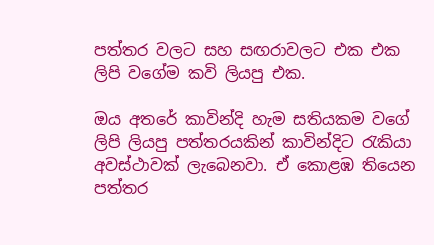පත්තර වලට සහ සඟරාවලට එක එක ලිපි වගේම කවි ලියපු එක.

ඔය අතරේ කාවින්දි හැම සතියකම වගේ ලිපි ලියපු පත්තරයකින් කාවින්දිට රැකියා අවස්ථාවක් ලැබෙනවා. ඒ කොළඹ තියෙන පත්තර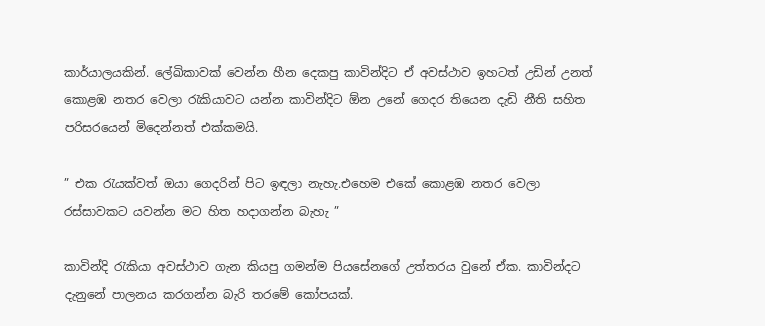කාර්යාලයකින්. ලේඛිකාවක් වෙන්න හීන දෙකපු කාවින්දිට ඒ අවස්ථාව ඉහටත් උඩින් උනත් කොළඹ නතර වෙලා රැකියාවට යන්න කාවින්දිට ඕන උනේ ගෙදර තියෙන දැඩි නීති සහිත පරිසරයෙන් මිදෙන්නත් එක්කමයි.

” එක රැයක්වත් ඔයා ගෙදරින් පිට ඉඳලා නැහැ.එහෙම එකේ කොළඹ නතර වෙලා රස්සාවකට යවන්න මට හිත හදාගන්න බැහැ ”

කාවින්දි රැකියා අවස්ථාව ගැන කියපු ගමන්ම පියසේනගේ උත්තරය වුනේ ඒක. කාවින්දට දැනුනේ පාලනය කරගන්න බැරි තරමේ කෝපයක්.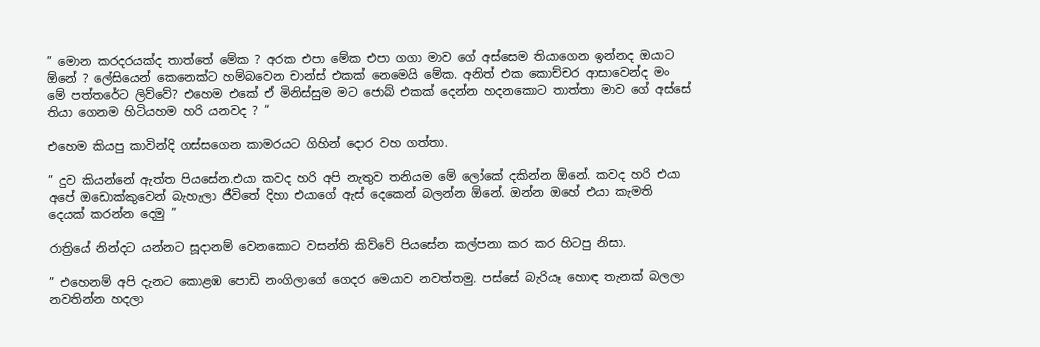” මොන කරදරයක්ද තාත්තේ මේක ? අරක එපා මේක එපා ගගා මාව ගේ අස්සෙම තියාගෙන ඉන්නද ඔයාට ඕනේ ? ලේසියෙන් කෙනෙක්ට හම්බවෙන චාන්ස් එකක් නෙමෙයි මේක. අනිත් එක කොච්චර ආසාවෙන්ද මං මේ පත්තරේට ලිව්වේ? එහෙම එකේ ඒ මිනිස්සුම මට ජොබ් එකක් දෙන්න හදනකොට තාත්තා මාව ගේ අස්සේ තියා ගෙනම හිටියහම හරි යනවද ? “

එහෙම කියපු කාවින්දි ගස්සගෙන කාමරයට ගිහින් දොර වහ ගත්තා.

” දුව කියන්නේ ඇත්ත පියසේන.එයා කවද හරි අපි නැතුව තනියම මේ ලෝකේ දකින්න ඕනේ. කවද හරි එයා අපේ ඔඩොක්කුවෙන් බැහැලා ජීවිතේ දිහා එයාගේ ඇස් දෙකෙන් බලන්න ඕනේ. ඔන්න ඔහේ එයා කැමති දෙයක් කරන්න දෙමු ”

රාත්‍රියේ නින්දට යන්නට සූදානම් වෙනකොට වසන්ති කිව්වේ පියසේන කල්පනා කර කර හිටපු නිසා.

” එහෙනම් අපි දැනට කොළඹ පොඩි නංගිලාගේ ගෙදර මෙයාව නවත්තමු. පස්සේ බැරියෑ හොඳ තැනක් බලලා නවතින්න හදලා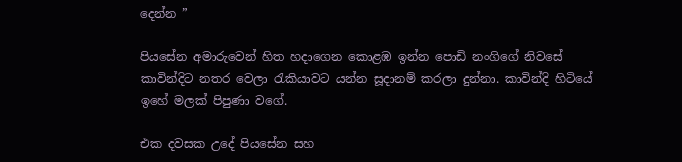දෙන්න ”

පියසේන අමාරුවෙන් හිත හදාගෙන කොළඹ ඉන්න පොඩි නංගිගේ නිවසේ කාවින්දිට නතර වෙලා රැකියාවට යන්න සූදානම් කරලා දුන්නා. කාවින්දි හිටියේ ඉහේ මලක් පිපුණා වගේ.

එක දවසක උදේ පියසේන සහ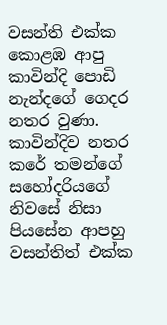වසන්ති එක්ක කොළඹ ආපු කාවින්දි පොඩි නැන්දගේ ගෙදර නතර වුණා. කාවින්දිව නතර කරේ තමන්ගේ සහෝදරියගේ නිවසේ නිසා පියසේන ආපහු වසන්තිත් එක්ක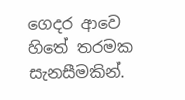ගෙදර ආවෙ හිතේ තරමක සැනසීමකින්.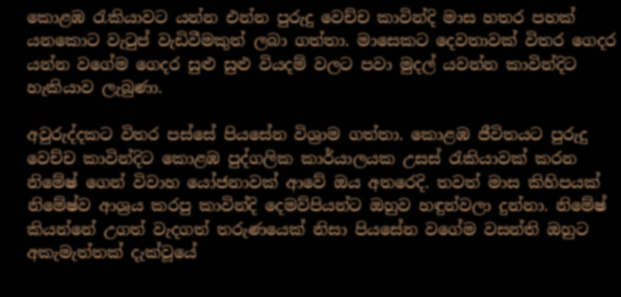කොළඹ රැකියාවට යන්න එන්න පුරුදු වෙච්ච කාවින්දි මාස හතර පහක් යනකොට වැටුප් වැඩිවීමකුත් ලබා ගත්තා. මාසෙකට දෙවතාවක් විතර ගෙදර යන්න වගේම ගෙදර සුළු සුළු වියදම් වලට පවා මුදල් යවන්න කාවින්දිට හැකියාව ලැබුණා.

අවුරුද්දකට විතර පස්සේ පියසේන විශ්‍රාම ගත්තා. කොළඹ ජීවිතයට පුරුදු වෙච්ච කාවින්දිට කොළඹ පුද්ගලික කාර්යාලයක උසස් රැකියාවක් කරන නිමේෂ් ගෙන් විවාහ යෝජනාවක් ආවේ ඔය අතරෙදි. තවත් මාස කිහිපයක් නිමේෂ්ව ආශ්‍රය කරපු කාවින්දි දෙමව්පියන්ට ඔහුව හඳුන්වලා දුන්නා. නිමේෂ් කියන්නේ උගත් වැදගත් තරුණයෙක් නිසා පියසේන වගේම වසන්ති ඔහුට අකැමැත්තක් දැක්වූයේ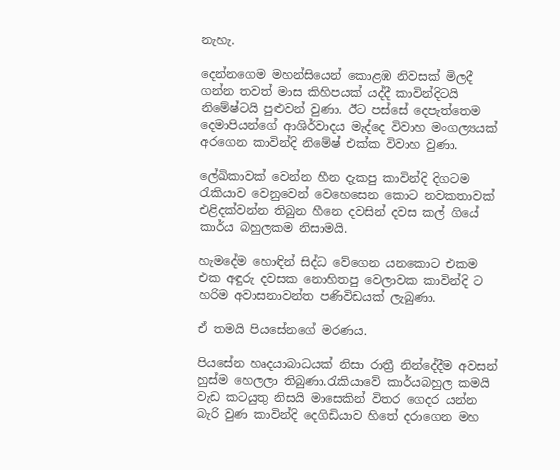නැහැ.

දෙන්නගෙම මහන්සියෙන් කොළඹ නිවසක් මිලදී ගන්න තවත් මාස කිහිපයක් යද්දී කාවින්දිටයි නිමේෂ්ටයි පුළුවන් වුණා. ඊට පස්සේ දෙපැත්තෙම දෙමාපියන්ගේ ආශිර්වාදය මැද්දෙ විවාහ මංගල්‍යයක් අරගෙන කාවින්දි නිමේෂ් එක්ක විවාහ වුණා.

ලේඛිකාවක් වෙන්න හීන දැකපු කාවින්දි දිගටම රැකියාව වෙනුවෙන් වෙහෙසෙන කොට නවකතාවක් එළිදක්වන්න තිබුන හීනෙ දවසින් දවස කල් ගියේ කාර්ය බහුලකම නිසාමයි.

හැමදේම හොඳින් සිද්ධ වේගෙන යනකොට එකම එක අඳුරු දවසක නොහිතපු වෙලාවක කාවින්දි ට හරිම අවාසනාවන්ත පණිවිඩයක් ලැබුණා.

ඒ තමයි පියසේනගේ මරණය.

පියසේන හෘදයාබාධයක් නිසා රාත්‍රී නින්දේදීම අවසන් හුස්ම හෙලලා තිබුණා.රැකියාවේ කාර්යබහුල කමයි වැඩ කටයුතු නිසයි මාසෙකින් විතර ගෙදර යන්න බැරි වුණ කාවින්දි දෙගිඩියාව හිතේ දරාගෙන මහ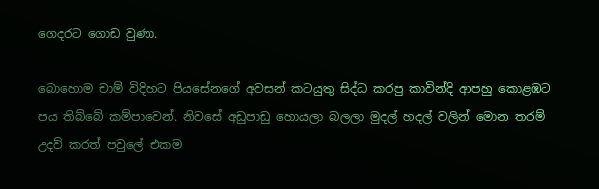ගෙදරට ගොඩ වුණා.

බොහොම චාම් විදිහට පියසේනගේ අවසන් කටයුතු සිද්ධ කරපු කාවින්දි ආපහු කොළඹට පය තිබ්බේ කම්පාවෙන්. නිවසේ අඩුපාඩු හොයලා බලලා මුදල් හදල් වලින් මොන තරම් උදව් කරත් පවුලේ එකම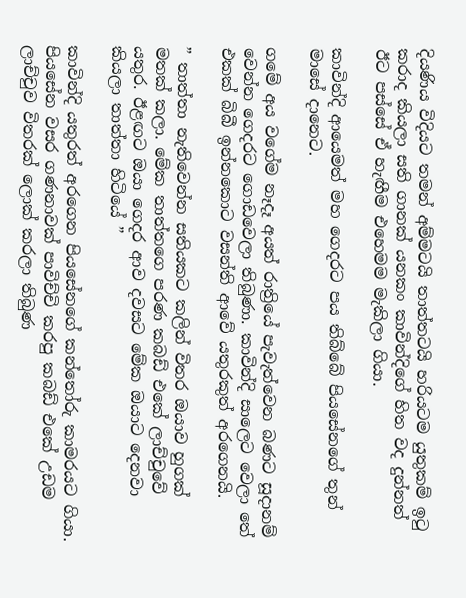දියණිය විදියට තමන් අම්මටයි තාත්තටයි හරියටම යුතුකම් ඉටු කරාද කියලා සති ගානක් යනකං කාවින්දිගේ හිත වද දුන්නත් ඊට පස්සේ ඒ හැඟීම එහෙමම මැකිලා ගියා.

කාවින්දි ආයෙමත් මහ ගෙදරට පය තිබ්බේ පියසේනගේ තුන් මාසේ දානෙට.

ගමේ අය වගේම නෑදෑ අයත් රාත්‍රියේ පැවැත්වෙන බණට සූදානම් වෙන්න ගෙදරට ගොඩවෙලා තිබුණා. කාවින්දි සාලෙට වෙලා තේ එකක් බිබී ඉන්නකොට වසන්ති ආවේ යතුරකුත් අරගෙනයි.

” තාත්තා නැතිවෙන්න සතියකට කලින් විතර ඔයාව හුගක් මතක් කලා. මේක තාත්තගෙ පරණ කබඩ් එකේ ලාච්චුවේ යතුර. ඊළඟට ඔයා ගෙදර ආව දවසට මේක ඔයාට දෙනවා කියලා තාත්තා හිටියේ ”

කාවින්දි යතුරත් අරගෙන පියසේනගේ කන්තෝරු කාමරයට ගියා. පියසේන වසර ගණනාවක් පාවිච්චි කරපු කබඩ් එකේ උඩම ලාච්චුව විතරක් ලොක් කරලා තිබුණ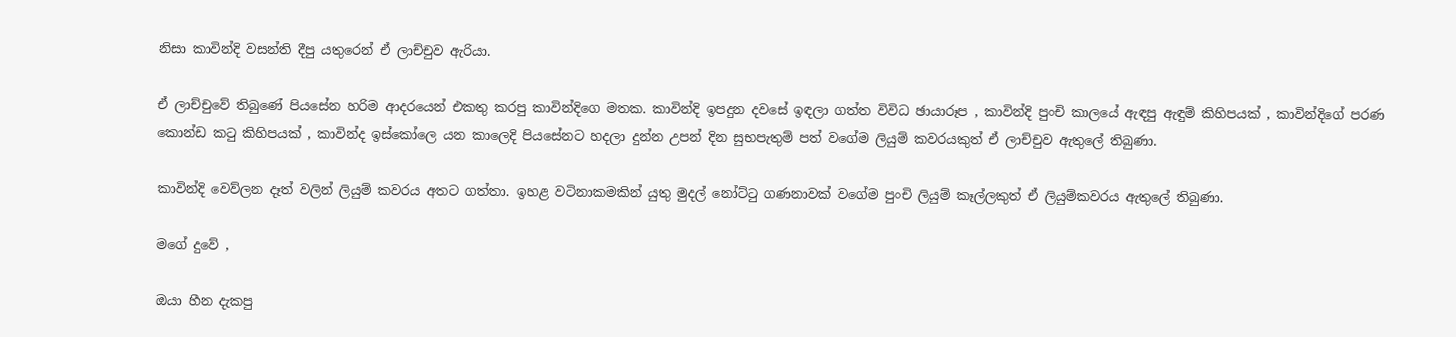නිසා කාවින්දි වසන්ති දීපු යතුරෙන් ඒ ලාච්චුව ඇරියා.

ඒ ලාච්චුවේ තිබුණේ පියසේන හරිම ආදරයෙන් එකතු කරපු කාවින්දිගෙ මතක. කාවින්දි ඉපදුන දවසේ ඉඳලා ගත්ත විවිධ ඡායාරූප , කාවින්දි පුංචි කාලයේ ඇඳපු ඇඳුම් කිහිපයක් , කාවින්දිගේ පරණ කොන්ඩ කටු කිහිපයක් , කාවින්ද ඉස්කෝලෙ යන කාලෙදි පියසේනට හදලා දුන්න උපන් දින සුභපැතුම් පත් වගේම ලියුම් කවරයකුත් ඒ ලාච්චුව ඇතුලේ තිබුණා.

කාවින්දි වෙව්ලන දෑත් වලින් ලියුම් කවරය අතට ගත්තා. ඉහළ වටිනාකමකින් යුතු මුදල් නෝට්ටු ගණනාවක් වගේම පුංචි ලියුම් කෑල්ලකුත් ඒ ලියුම්කවරය ඇතුලේ තිබුණා.

මගේ දුවේ ,

ඔයා හීන දැකපු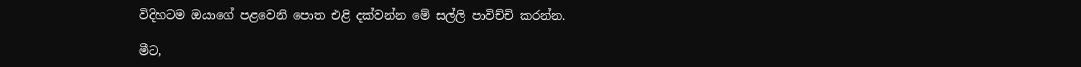විදිහටම ඔයාගේ පළවෙනි පොත එළි දක්වන්න මේ සල්ලි පාවිච්චි කරන්න.

මීට,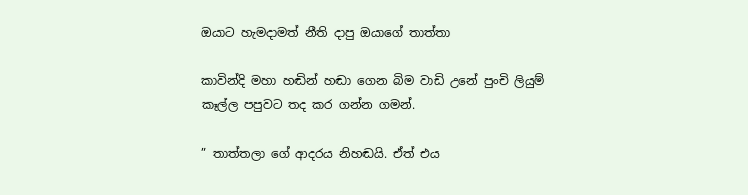ඔයාට හැමදාමත් නීති දාපු ඔයාගේ තාත්තා

කාවින්දි මහා හඬින් හඬා ගෙන බිම වාඩි උනේ පුංචි ලියුම් කෑල්ල පපුවට තද කර ගන්න ගමන්.

” තාත්තලා ගේ ආදරය නිහඬයි. ඒත් එය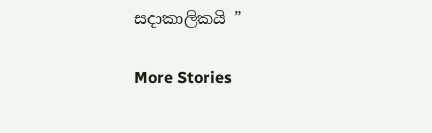සදාකාලිකයි ”

More Stories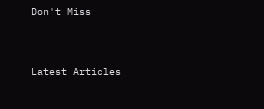Don't Miss


Latest Articles